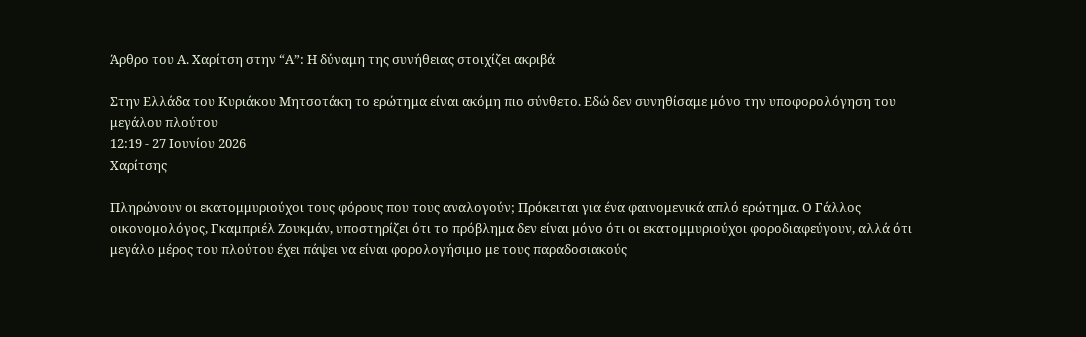Άρθρο του Α. Χαρίτση στην “Α”: Η δύναμη της συνήθειας στοιχίζει ακριβά

Στην Ελλάδα του Κυριάκου Μητσοτάκη το ερώτημα είναι ακόμη πιο σύνθετο. Εδώ δεν συνηθίσαμε μόνο την υποφορολόγηση του μεγάλου πλούτου
12:19 - 27 Ιουνίου 2026
Χαρίτσης

Πληρώνουν οι εκατομμυριούχοι τους φόρους που τους αναλογούν; Πρόκειται για ένα φαινομενικά απλό ερώτημα. Ο Γάλλος οικονομολόγος, Γκαμπριέλ Ζουκμάν, υποστηρίζει ότι το πρόβλημα δεν είναι μόνο ότι οι εκατομμυριούχοι φοροδιαφεύγουν, αλλά ότι μεγάλο μέρος του πλούτου έχει πάψει να είναι φορολογήσιμο με τους παραδοσιακούς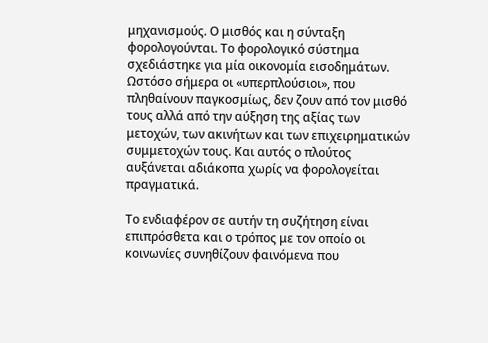μηχανισμούς. Ο μισθός και η σύνταξη φορολογούνται. Το φορολογικό σύστημα σχεδιάστηκε για μία οικονομία εισοδημάτων. Ωστόσο σήμερα οι «υπερπλούσιοι», που πληθαίνουν παγκοσμίως, δεν ζουν από τον μισθό τους αλλά από την αύξηση της αξίας των μετοχών, των ακινήτων και των επιχειρηματικών συμμετοχών τους. Και αυτός ο πλούτος αυξάνεται αδιάκοπα χωρίς να φορολογείται πραγματικά.

Το ενδιαφέρον σε αυτήν τη συζήτηση είναι επιπρόσθετα και ο τρόπος με τον οποίο οι κοινωνίες συνηθίζουν φαινόμενα που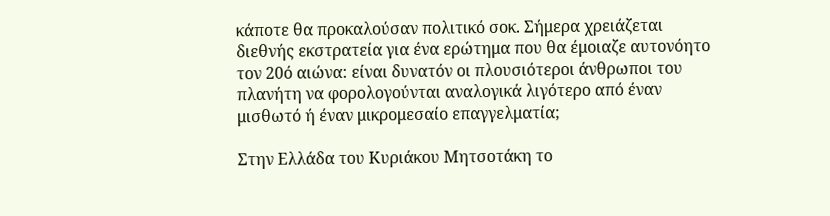κάποτε θα προκαλούσαν πολιτικό σοκ. Σήμερα χρειάζεται διεθνής εκστρατεία για ένα ερώτημα που θα έμοιαζε αυτονόητο τον 20ό αιώνα: είναι δυνατόν οι πλουσιότεροι άνθρωποι του πλανήτη να φορολογούνται αναλογικά λιγότερο από έναν μισθωτό ή έναν μικρομεσαίο επαγγελματία;

Στην Ελλάδα του Κυριάκου Μητσοτάκη το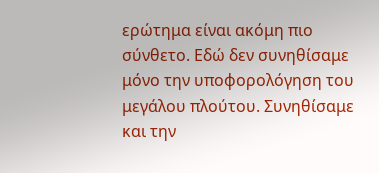ερώτημα είναι ακόμη πιο σύνθετο. Εδώ δεν συνηθίσαμε μόνο την υποφορολόγηση του μεγάλου πλούτου. Συνηθίσαμε και την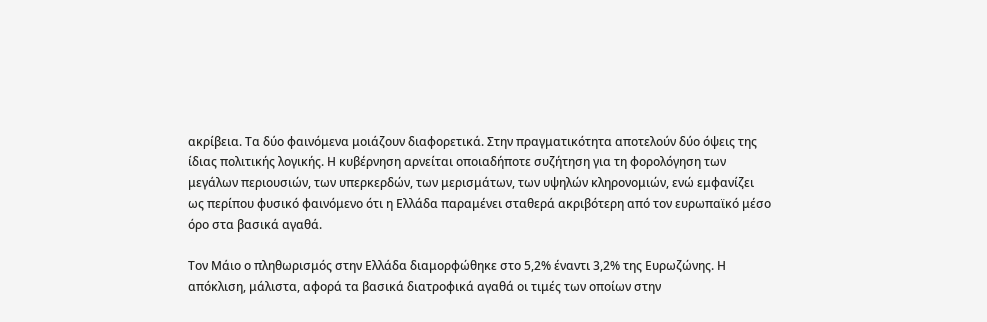ακρίβεια. Τα δύο φαινόμενα μοιάζουν διαφορετικά. Στην πραγματικότητα αποτελούν δύο όψεις της ίδιας πολιτικής λογικής. Η κυβέρνηση αρνείται οποιαδήποτε συζήτηση για τη φορολόγηση των μεγάλων περιουσιών, των υπερκερδών, των μερισμάτων, των υψηλών κληρονομιών, ενώ εμφανίζει ως περίπου φυσικό φαινόμενο ότι η Ελλάδα παραμένει σταθερά ακριβότερη από τον ευρωπαϊκό μέσο όρο στα βασικά αγαθά.

Τον Μάιο ο πληθωρισμός στην Ελλάδα διαμορφώθηκε στο 5,2% έναντι 3,2% της Ευρωζώνης. Η απόκλιση, μάλιστα, αφορά τα βασικά διατροφικά αγαθά οι τιμές των οποίων στην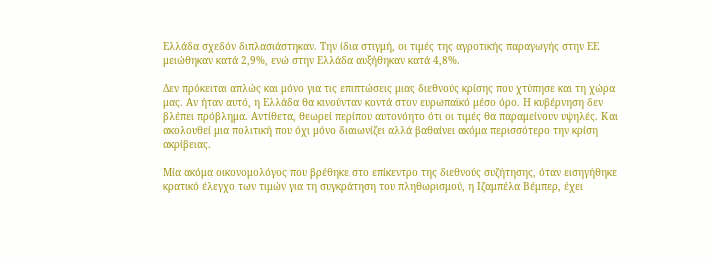Ελλάδα σχεδόν διπλασιάστηκαν. Την ίδια στιγμή, οι τιμές της αγροτικής παραγωγής στην ΕΕ μειώθηκαν κατά 2,9%, ενώ στην Ελλάδα αυξήθηκαν κατά 4,8%.

Δεν πρόκειται απλώς και μόνο για τις επιπτώσεις μιας διεθνούς κρίσης που χτύπησε και τη χώρα μας. Αν ήταν αυτό, η Ελλάδα θα κινούνταν κοντά στον ευρωπαϊκό μέσο όρο. Η κυβέρνηση δεν βλέπει πρόβλημα. Αντίθετα, θεωρεί περίπου αυτονόητο ότι οι τιμές θα παραμείνουν υψηλές. Και ακολουθεί μια πολιτική που όχι μόνο διαιωνίζει αλλά βαθαίνει ακόμα περισσότερο την κρίση ακρίβειας.

Μία ακόμα οικονομολόγος που βρέθηκε στο επίκεντρο της διεθνούς συζήτησης, όταν εισηγήθηκε κρατικό έλεγχο των τιμών για τη συγκράτηση του πληθωρισμού, η Ιζαμπέλα Βέμπερ, έχει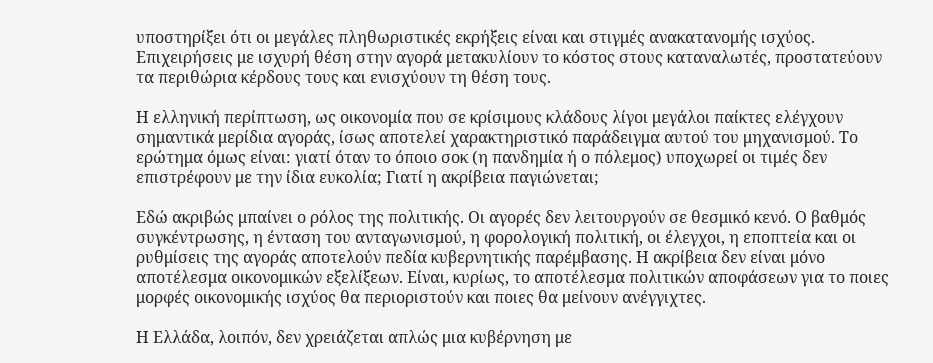υποστηρίξει ότι οι μεγάλες πληθωριστικές εκρήξεις είναι και στιγμές ανακατανομής ισχύος. Επιχειρήσεις με ισχυρή θέση στην αγορά μετακυλίουν το κόστος στους καταναλωτές, προστατεύουν τα περιθώρια κέρδους τους και ενισχύουν τη θέση τους.

Η ελληνική περίπτωση, ως οικονομία που σε κρίσιμους κλάδους λίγοι μεγάλοι παίκτες ελέγχουν σημαντικά μερίδια αγοράς, ίσως αποτελεί χαρακτηριστικό παράδειγμα αυτού του μηχανισμού. Το ερώτημα όμως είναι: γιατί όταν το όποιο σοκ (η πανδημία ή ο πόλεμος) υποχωρεί οι τιμές δεν επιστρέφουν με την ίδια ευκολία; Γιατί η ακρίβεια παγιώνεται;

Εδώ ακριβώς μπαίνει ο ρόλος της πολιτικής. Οι αγορές δεν λειτουργούν σε θεσμικό κενό. Ο βαθμός συγκέντρωσης, η ένταση του ανταγωνισμού, η φορολογική πολιτική, οι έλεγχοι, η εποπτεία και οι ρυθμίσεις της αγοράς αποτελούν πεδία κυβερνητικής παρέμβασης. Η ακρίβεια δεν είναι μόνο αποτέλεσμα οικονομικών εξελίξεων. Είναι, κυρίως, το αποτέλεσμα πολιτικών αποφάσεων για το ποιες μορφές οικονομικής ισχύος θα περιοριστούν και ποιες θα μείνουν ανέγγιχτες.

Η Ελλάδα, λοιπόν, δεν χρειάζεται απλώς μια κυβέρνηση με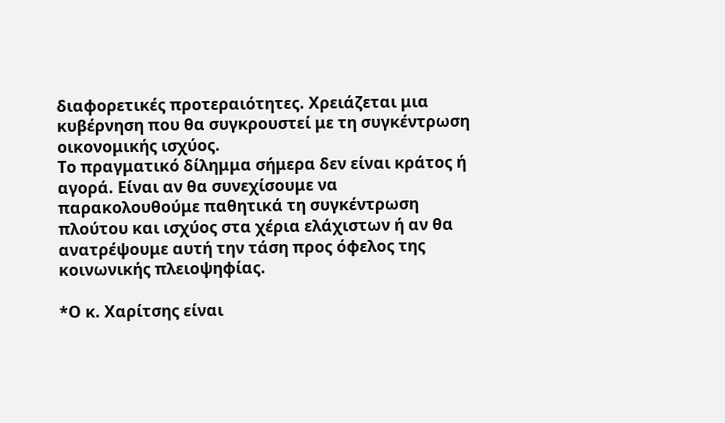διαφορετικές προτεραιότητες. Χρειάζεται μια κυβέρνηση που θα συγκρουστεί με τη συγκέντρωση οικονομικής ισχύος.
Το πραγματικό δίλημμα σήμερα δεν είναι κράτος ή αγορά. Είναι αν θα συνεχίσουμε να παρακολουθούμε παθητικά τη συγκέντρωση πλούτου και ισχύος στα χέρια ελάχιστων ή αν θα ανατρέψουμε αυτή την τάση προς όφελος της κοινωνικής πλειοψηφίας.

*Ο κ. Χαρίτσης είναι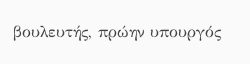βουλευτής, πρώην υπουργός